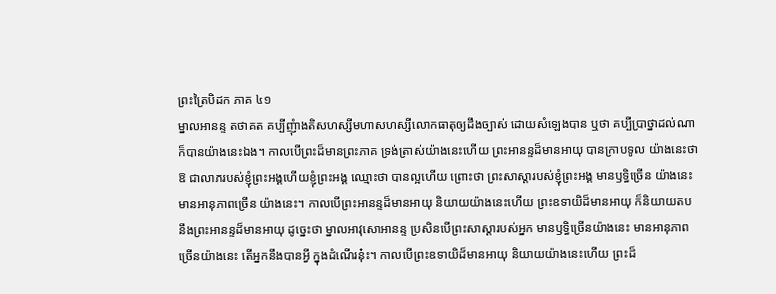ព្រះត្រៃបិដក ភាគ ៤១
ម្នាលអានន្ទ តថាគត គប្បីញុំាងតិសហស្សីមហាសហស្សីលោកធាតុឲ្យដឹងច្បាស់ ដោយសំឡេងបាន ឬថា គប្បីប្រាថ្នាដល់ណា ក៏បានយ៉ាងនេះឯង។ កាលបើព្រះដ៏មានព្រះភាគ ទ្រង់ត្រាស់យ៉ាងនេះហើយ ព្រះអានន្ទដ៏មានអាយុ បានក្រាបទូល យ៉ាងនេះថា ឱ ជាលាភរបស់ខ្ញុំព្រះអង្គហើយខ្ញុំព្រះអង្គ ឈ្មោះថា បានល្អហើយ ព្រោះថា ព្រះសាស្ដារបស់ខ្ញុំព្រះអង្គ មានឫទ្ធិច្រើន យ៉ាងនេះ មានអានុភាពច្រើន យ៉ាងនេះ។ កាលបើព្រះអានន្ទដ៏មានអាយុ និយាយយ៉ាងនេះហើយ ព្រះឧទាយិដ៏មានអាយុ ក៏និយាយតបនឹងព្រះអានន្ទដ៏មានអាយុ ដូច្នេះថា ម្នាលអាវុសោអានន្ទ ប្រសិនបើព្រះសាស្ដារបស់អ្នក មានឫទ្ធិច្រើនយ៉ាងនេះ មានអានុភាពច្រើនយ៉ាងនេះ តើអ្នកនឹងបានអ្វី ក្នុងដំណើរនុ៎ះ។ កាលបើព្រះឧទាយិដ៏មានអាយុ និយាយយ៉ាងនេះហើយ ព្រះដ៏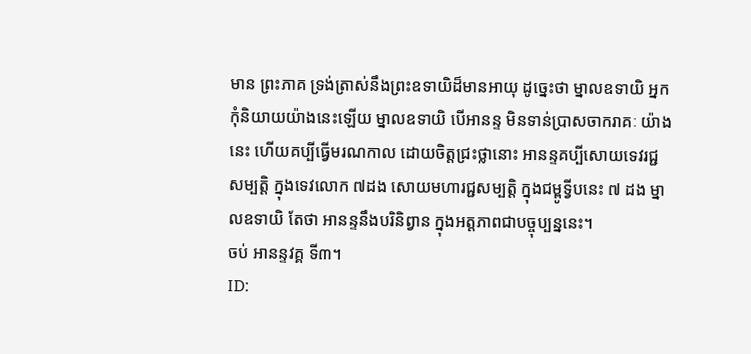មាន ព្រះភាគ ទ្រង់ត្រាស់នឹងព្រះឧទាយិដ៏មានអាយុ ដូច្នេះថា ម្នាលឧទាយិ អ្នកកុំនិយាយយ៉ាងនេះឡើយ ម្នាលឧទាយិ បើអានន្ទ មិនទាន់ប្រាសចាករាគៈ យ៉ាងនេះ ហើយគប្បីធ្វើមរណកាល ដោយចិត្តជ្រះថ្លានោះ អានន្ទគប្បីសោយទេវរជ្ជសម្បត្តិ ក្នុងទេវលោក ៧ដង សោយមហារជ្ជសម្បត្តិ ក្នុងជម្ពូទ្វីបនេះ ៧ ដង ម្នាលឧទាយិ តែថា អានន្ទនឹងបរិនិព្វាន ក្នុងអត្តភាពជាបច្ចុប្បន្ននេះ។
ចប់ អានន្ទវគ្គ ទី៣។
ID: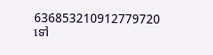636853210912779720
ទៅ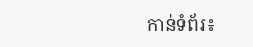កាន់ទំព័រ៖